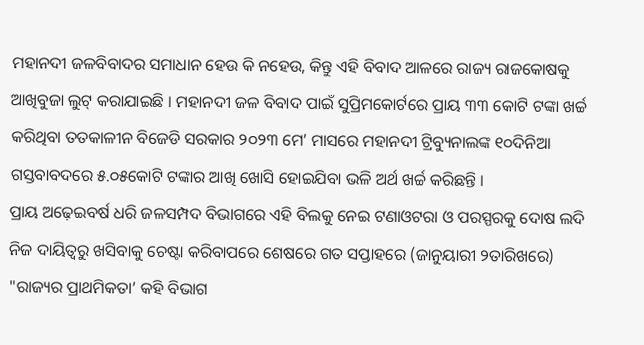ମହାନଦୀ ଜଳବିବାଦର ସମାଧାନ ହେଉ କି ନହେଉ, କିନ୍ତୁ ଏହି ବିବାଦ ଆଳରେ ରାଜ୍ୟ ରାଜକୋଷକୁ ଆଖିବୁଜା ଲୁଟ୍ କରାଯାଇଛି । ମହାନଦୀ ଜଳ ବିବାଦ ପାଇଁ ସୁପ୍ରିମକୋର୍ଟରେ ପ୍ରାୟ ୩୩ କୋଟି ଟଙ୍କା ଖର୍ଚ୍ଚ କରିଥିବା ତତକାଳୀନ ବିଜେଡି ସରକାର ୨୦୨୩ ମେ’ ମାସରେ ମହାନଦୀ ଟ୍ରିବ୍ୟୁନାଲଙ୍କ ୧୦ଦିନିଆ ଗସ୍ତବାବଦରେ ୫.୦୫କୋଟି ଟଙ୍କାର ଆଖି ଖୋସି ହୋଇଯିବା ଭଳି ଅର୍ଥ ଖର୍ଚ୍ଚ କରିଛନ୍ତି ।
ପ୍ରାୟ ଅଢ଼େଇବର୍ଷ ଧରି ଜଳସମ୍ପଦ ବିଭାଗରେ ଏହି ବିଲକୁ ନେଇ ଟଣାଓଟରା ଓ ପରସ୍ପରକୁ ଦୋଷ ଲଦି ନିଜ ଦାୟିତ୍ୱରୁ ଖସିବାକୁ ଚେଷ୍ଟା କରିବାପରେ ଶେଷରେ ଗତ ସପ୍ତାହରେ (ଜାନୁୟାରୀ ୨ତାରିଖରେ) "ରାଜ୍ୟର ପ୍ରାଥମିକତା’ କହି ବିଭାଗ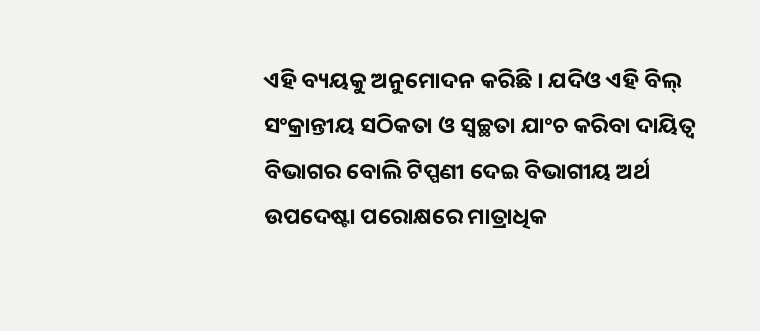ଏହି ବ୍ୟୟକୁ ଅନୁମୋଦନ କରିଛି । ଯଦିଓ ଏହି ବିଲ୍ ସଂକ୍ରାନ୍ତୀୟ ସଠିକତା ଓ ସ୍ୱଚ୍ଛତା ଯାଂଚ କରିବା ଦାୟିତ୍ୱ ବିଭାଗର ବୋଲି ଟିପ୍ପଣୀ ଦେଇ ବିଭାଗୀୟ ଅର୍ଥ ଉପଦେଷ୍ଟା ପରୋକ୍ଷରେ ମାତ୍ରାଧିକ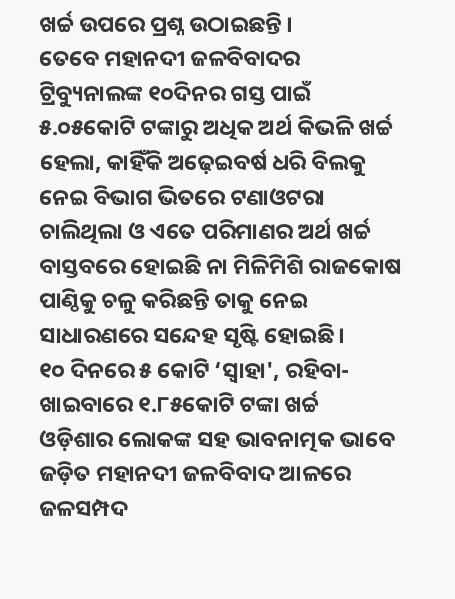ଖର୍ଚ୍ଚ ଉପରେ ପ୍ରଶ୍ନ ଉଠାଇଛନ୍ତି ।
ତେବେ ମହାନଦୀ ଜଳବିବାଦର ଟ୍ରିବ୍ୟୁନାଲଙ୍କ ୧୦ଦିନର ଗସ୍ତ ପାଇଁ ୫.୦୫କୋଟି ଟଙ୍କାରୁ ଅଧିକ ଅର୍ଥ କିଭଳି ଖର୍ଚ୍ଚ ହେଲା, କାହିଁକି ଅଢ଼େଇବର୍ଷ ଧରି ବିଲକୁ ନେଇ ବିଭାଗ ଭିତରେ ଟଣାଓଟରା ଚାଲିଥିଲା ଓ ଏତେ ପରିମାଣର ଅର୍ଥ ଖର୍ଚ୍ଚ ବାସ୍ତବରେ ହୋଇଛି ନା ମିଳିମିଶି ରାଜକୋଷ ପାଣ୍ଠିକୁ ଚଳୁ କରିଛନ୍ତି ତାକୁ ନେଇ ସାଧାରଣରେ ସନ୍ଦେହ ସୃଷ୍ଟି ହୋଇଛି।
୧୦ ଦିନରେ ୫ କୋଟି ‘ସ୍ୱାହା', ରହିବା-ଖାଇବାରେ ୧.୮୫କୋଟି ଟଙ୍କା ଖର୍ଚ୍ଚ
ଓଡ଼ିଶାର ଲୋକଙ୍କ ସହ ଭାବନାତ୍ମକ ଭାବେ ଜଡ଼ିତ ମହାନଦୀ ଜଳବିବାଦ ଆଳରେ ଜଳସମ୍ପଦ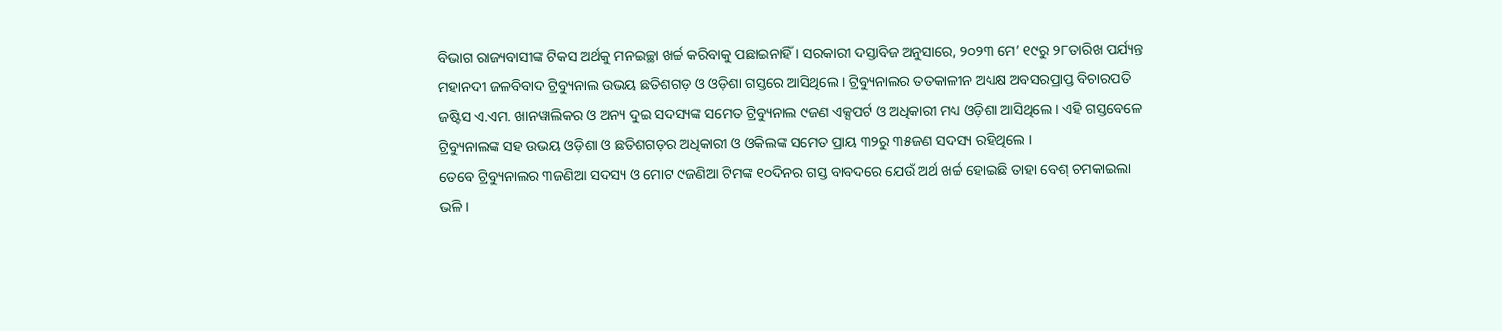ବିଭାଗ ରାଜ୍ୟବାସୀଙ୍କ ଟିକସ ଅର୍ଥକୁ ମନଇଚ୍ଛା ଖର୍ଚ୍ଚ କରିବାକୁ ପଛାଇନାହିଁ । ସରକାରୀ ଦସ୍ତାବିଜ ଅନୁସାରେ, ୨୦୨୩ ମେ’ ୧୯ରୁ ୨୮ତାରିଖ ପର୍ଯ୍ୟନ୍ତ ମହାନଦୀ ଜଳବିବାଦ ଟ୍ରିବ୍ୟୁନାଲ ଉଭୟ ଛତିଶଗଡ଼ ଓ ଓଡ଼ିଶା ଗସ୍ତରେ ଆସିଥିଲେ । ଟ୍ରିବ୍ୟୁନାଲର ତତକାଳୀନ ଅଧ୍ୟକ୍ଷ ଅବସରପ୍ରାପ୍ତ ବିଚାରପତି ଜଷ୍ଟିସ ଏ.ଏମ. ଖାନୱାଲିକର ଓ ଅନ୍ୟ ଦୁଇ ସଦସ୍ୟଙ୍କ ସମେତ ଟ୍ରିବ୍ୟୁନାଲ ୯ଜଣ ଏକ୍ସପର୍ଟ ଓ ଅଧିକାରୀ ମଧ୍ୟ ଓଡ଼ିଶା ଆସିଥିଲେ । ଏହି ଗସ୍ତବେଳେ ଟ୍ରିବ୍ୟୁନାଲଙ୍କ ସହ ଉଭୟ ଓଡ଼ିଶା ଓ ଛତିଶଗଡ଼ର ଅଧିକାରୀ ଓ ଓକିଲଙ୍କ ସମେତ ପ୍ରାୟ ୩୨ରୁ ୩୫ଜଣ ସଦସ୍ୟ ରହିଥିଲେ ।
ତେବେ ଟ୍ରିବ୍ୟୁନାଲର ୩ଜଣିଆ ସଦସ୍ୟ ଓ ମୋଟ ୯ଜଣିଆ ଟିମଙ୍କ ୧୦ଦିନର ଗସ୍ତ ବାବଦରେ ଯେଉଁ ଅର୍ଥ ଖର୍ଚ୍ଚ ହୋଇଛି ତାହା ବେଶ୍ ଚମକାଇଲା ଭଳି ।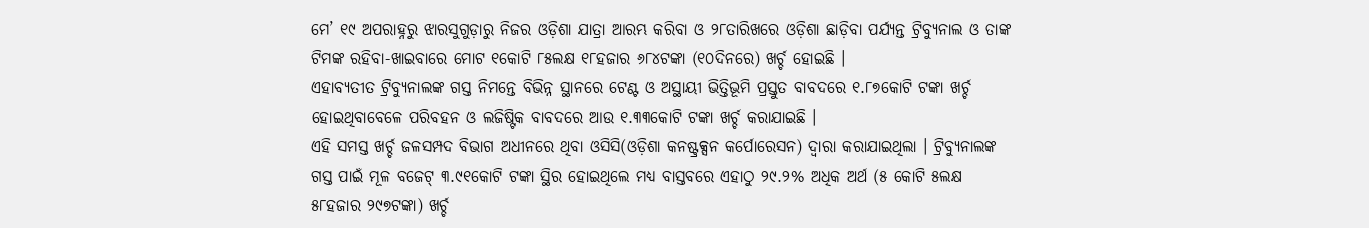ମେ’ ୧୯ ଅପରାହ୍ନରୁ ଝାରସୁଗୁଡ଼ାରୁ ନିଜର ଓଡ଼ିଶା ଯାତ୍ରା ଆରମ୍ଭ କରିବା ଓ ୨୮ତାରିଖରେ ଓଡ଼ିଶା ଛାଡ଼ିବା ପର୍ଯ୍ୟନ୍ତ ଟ୍ରିବ୍ୟୁନାଲ ଓ ତାଙ୍କ ଟିମଙ୍କ ରହିବା-ଖାଇବାରେ ମୋଟ ୧କୋଟି ୮୫ଲକ୍ଷ ୧୮ହଜାର ୬୮୪ଟଙ୍କା (୧୦ଦିନରେ) ଖର୍ଚ୍ଚ ହୋଇଛି ।
ଏହାବ୍ୟତୀତ ଟ୍ରିବ୍ୟୁନାଲଙ୍କ ଗସ୍ତ ନିମନ୍ତେ ବିଭିନ୍ନ ସ୍ଥାନରେ ଟେଣ୍ଟ ଓ ଅସ୍ଥାୟୀ ଭିତ୍ତିଭୂମି ପ୍ରସ୍ତୁତ ବାବଦରେ ୧.୮୭କୋଟି ଟଙ୍କା ଖର୍ଚ୍ଚ ହୋଇଥିବାବେଳେ ପରିବହନ ଓ ଲଜିଷ୍ଟିକ ବାବଦରେ ଆଉ ୧.୩୩କୋଟି ଟଙ୍କା ଖର୍ଚ୍ଚ କରାଯାଇଛି ।
ଏହି ସମସ୍ତ ଖର୍ଚ୍ଚ ଜଳସମ୍ପଦ ବିଭାଗ ଅଧୀନରେ ଥିବା ଓସିସି(ଓଡ଼ିଶା କନଷ୍ଟ୍ରକ୍ସନ କର୍ପୋରେସନ) ଦ୍ୱାରା କରାଯାଇଥିଲା । ଟ୍ରିବ୍ୟୁନାଲଙ୍କ ଗସ୍ତ ପାଇଁ ମୂଳ ବଜେଟ୍ ୩.୯୧କୋଟି ଟଙ୍କା ସ୍ଥିର ହୋଇଥିଲେ ମଧ୍ୟ ବାସ୍ତବରେ ଏହାଠୁ ୨୯.୨% ଅଧିକ ଅର୍ଥ (୫ କୋଟି ୫ଲକ୍ଷ ୫୮ହଜାର ୨୯୭ଟଙ୍କା) ଖର୍ଚ୍ଚ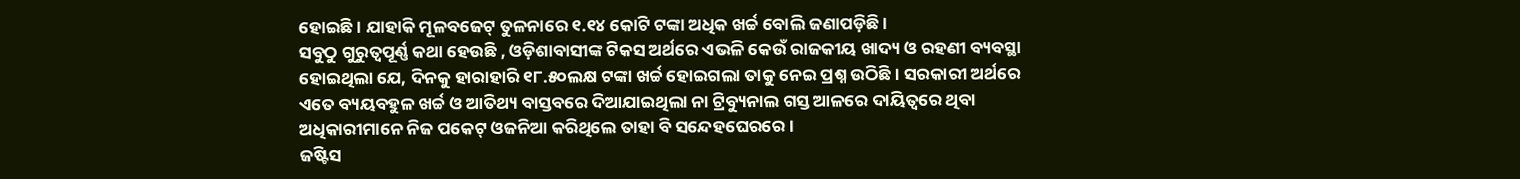ହୋଇଛି । ଯାହାକି ମୂଳବଜେଟ୍ ତୁଳନାରେ ୧.୧୪ କୋଟି ଟଙ୍କା ଅଧିକ ଖର୍ଚ୍ଚ ବୋଲି ଜଣାପଡ଼ିଛି ।
ସବୁଠୁ ଗୁରୁତ୍ୱପୂର୍ଣ୍ଣ କଥା ହେଉଛି , ଓଡ଼ିଶାବାସୀଙ୍କ ଟିକସ ଅର୍ଥରେ ଏଭଳି କେଉଁ ରାଜକୀୟ ଖାଦ୍ୟ ଓ ରହଣୀ ବ୍ୟବସ୍ଥା ହୋଇଥିଲା ଯେ, ଦିନକୁ ହାରାହାରି ୧୮.୫୦ଲକ୍ଷ ଟଙ୍କା ଖର୍ଚ୍ଚ ହୋଇଗଲା ତାକୁ ନେଇ ପ୍ରଶ୍ନ ଉଠିଛି । ସରକାରୀ ଅର୍ଥରେ ଏତେ ବ୍ୟୟବହୁଳ ଖର୍ଚ୍ଚ ଓ ଆତିଥ୍ୟ ବାସ୍ତବରେ ଦିଆଯାଇଥିଲା ନା ଟ୍ରିବ୍ୟୁନାଲ ଗସ୍ତ ଆଳରେ ଦାୟିତ୍ୱରେ ଥିବା ଅଧିକାରୀମାନେ ନିଜ ପକେଟ୍ ଓଜନିଆ କରିଥିଲେ ତାହା ବି ସନ୍ଦେହଘେରରେ ।
ଜଷ୍ଟିସ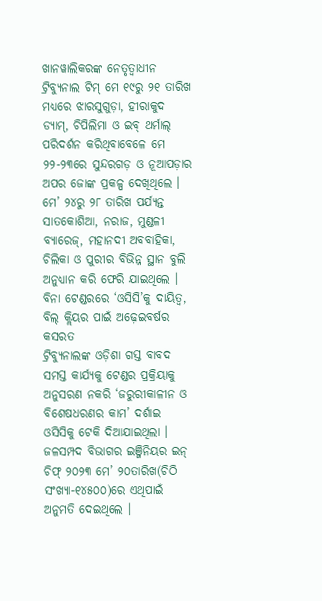ଖାନୱାଲିକରଙ୍କ ନେତୃତ୍ୱାଧୀନ ଟ୍ରିବ୍ୟୁନାଲ ଟିମ୍ ମେ ୧୯ରୁ ୨୧ ତାରିଖ ମଧ୍ୟରେ ଝାରସୁଗୁଡ଼ା, ହୀରାକୁଦ ଡ୍ୟାମ୍, ଚିପିଲିମା ଓ ଇବ୍ ଥର୍ମାଲ୍ ପରିଦର୍ଶନ କରିଥିବାବେଳେ ମେ ୨୨-୨୩ରେ ସୁନ୍ଦରଗଡ଼ ଓ ନୂଆପଡ଼ାର ଅପର ଜୋଙ୍କ ପ୍ରକଳ୍ପ ଦେଖିଥିଲେ । ମେ’ ୨୪ରୁ ୨୮ ତାରିଖ ପର୍ଯ୍ୟନ୍ତ ସାତକୋଶିଆ, ନରାଜ, ମୁଣ୍ଡଳୀ ବ୍ୟାରେଜ୍, ମହାନଦୀ ଅବବାହିକା, ଚିଲିକା ଓ ପୁରୀର ବିଭିନ୍ନ ସ୍ଥାନ ବୁଲି ଅନୁଧ୍ୟାନ କରି ଫେରି ଯାଇଥିଲେ ।
ବିନା ଟେଣ୍ଡରରେ ‘ଓସିସି’କୁ ଦାୟିତ୍ୱ, ବିଲ୍ କ୍ଲିୟର ପାଇଁ ଅଢ଼େଇବର୍ଷର କସରତ
ଟ୍ରିବ୍ୟୁନାଲଙ୍କ ଓଡ଼ିଶା ଗସ୍ତ ବାବଦ ସମସ୍ତ କାର୍ଯ୍ୟକୁ ଟେଣ୍ଡର ପ୍ରକ୍ରିୟାକୁ ଅନୁସରଣ ନକରି ‘ଜରୁରୀକାଳୀନ ଓ ବିଶେଷଧରଣର କାମ’ ଦର୍ଶାଇ ଓସିସିକୁ ଟେକି ଦିଆଯାଇଥିଲା । ଜଳସମ୍ପଦ ବିଭାଗର ଇଞ୍ଜିନିୟର ଇନ୍ ଚିଫ୍ ୨୦୨୩ ମେ’ ୨୦ତାରିଖ(ଚିଠି ସଂଖ୍ୟା-୧୪୫୦୦)ରେ ଏଥିପାଇଁ ଅନୁମତି ଦେଇଥିଲେ ।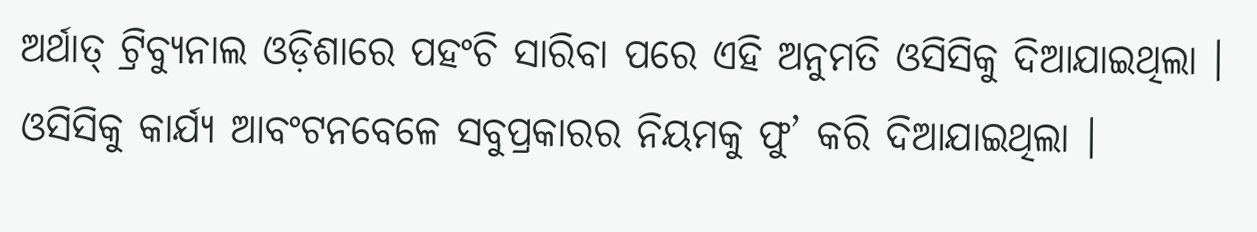ଅର୍ଥାତ୍ ଟ୍ରିବ୍ୟୁନାଲ ଓଡ଼ିଶାରେ ପହଂଚି ସାରିବା ପରେ ଏହି ଅନୁମତି ଓସିସିକୁ ଦିଆଯାଇଥିଲା । ଓସିସିକୁ କାର୍ଯ୍ୟ ଆବଂଟନବେଳେ ସବୁପ୍ରକାରର ନିୟମକୁ ଫୁ’ କରି ଦିଆଯାଇଥିଲା ।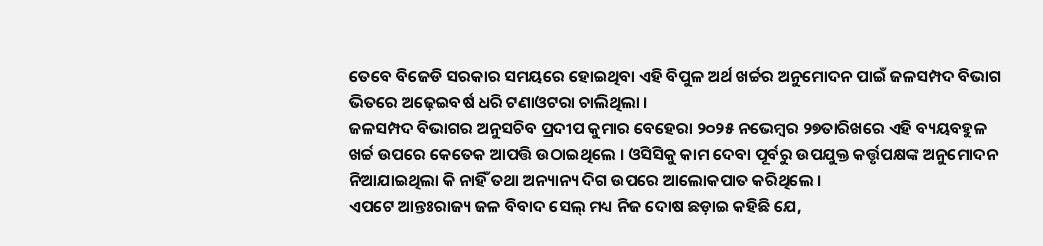ତେବେ ବିଜେଡି ସରକାର ସମୟରେ ହୋଇଥିବା ଏହି ବିପୁଳ ଅର୍ଥ ଖର୍ଚ୍ଚର ଅନୁମୋଦନ ପାଇଁ ଜଳସମ୍ପଦ ବିଭାଗ ଭିତରେ ଅଢ଼େଇବର୍ଷ ଧରି ଟଣାଓଟରା ଚାଲିଥିଲା ।
ଜଳସମ୍ପଦ ବିଭାଗର ଅନୁସଚିବ ପ୍ରଦୀପ କୁମାର ବେହେରା ୨୦୨୫ ନଭେମ୍ବର ୨୭ତାରିଖରେ ଏହି ବ୍ୟୟବହୁଳ ଖର୍ଚ୍ଚ ଉପରେ କେତେକ ଆପତ୍ତି ଉଠାଇଥିଲେ । ଓସିସିକୁ କାମ ଦେବା ପୂର୍ବରୁ ଉପଯୁକ୍ତ କର୍ତ୍ତୃପକ୍ଷଙ୍କ ଅନୁମୋଦନ ନିଆଯାଇଥିଲା କି ନାହିଁ ତଥା ଅନ୍ୟାନ୍ୟ ଦିଗ ଉପରେ ଆଲୋକପାତ କରିଥିଲେ ।
ଏପଟେ ଆନ୍ତଃରାଜ୍ୟ ଜଳ ବିବାଦ ସେଲ୍ ମଧ୍ୟ ନିଜ ଦୋଷ ଛଡ଼ାଇ କହିଛି ଯେ,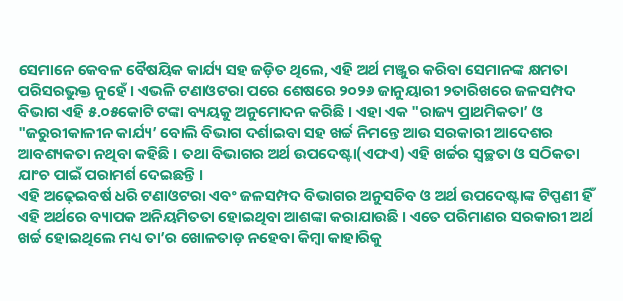ସେମାନେ କେବଳ ବୈଷୟିକ କାର୍ଯ୍ୟ ସହ ଜଡ଼ିତ ଥିଲେ, ଏହି ଅର୍ଥ ମଞ୍ଜୁର କରିବା ସେମାନଙ୍କ କ୍ଷମତା ପରିସରଭୁକ୍ତ ନୁହେଁ । ଏଭଳି ଟଣାଓଟରା ପରେ ଶେଷରେ ୨୦୨୬ ଜାନୁୟାରୀ ୨ତାରିଖରେ ଜଳସମ୍ପଦ ବିଭାଗ ଏହି ୫.୦୫କୋଟି ଟଙ୍କା ବ୍ୟୟକୁ ଅନୁମୋଦନ କରିଛି । ଏହା ଏକ "ରାଜ୍ୟ ପ୍ରାଥମିକତା’ ଓ "ଜରୁରୀକାଳୀନ କାର୍ଯ୍ୟ’ ବୋଲି ବିଭାଗ ଦର୍ଶାଇବା ସହ ଖର୍ଚ୍ଚ ନିମନ୍ତେ ଆଉ ସରକାରୀ ଆଦେଶର ଆବଶ୍ୟକତା ନଥିବା କହିଛି । ତଥା ବିଭାଗର ଅର୍ଥ ଉପଦେଷ୍ଟା(ଏଫଏ) ଏହି ଖର୍ଚ୍ଚର ସ୍ୱଚ୍ଛତା ଓ ସଠିକତା ଯାଂଚ ପାଇଁ ପରାମର୍ଶ ଦେଇଛନ୍ତି ।
ଏହି ଅଢ଼େଇବର୍ଷ ଧରି ଟଣାଓଟରା ଏବଂ ଜଳସମ୍ପଦ ବିଭାଗର ଅନୁସଚିବ ଓ ଅର୍ଥ ଉପଦେଷ୍ଟାଙ୍କ ଟିପ୍ପଣୀ ହିଁ ଏହି ଅର୍ଥରେ ବ୍ୟାପକ ଅନିୟମିତତା ହୋଇଥିବା ଆଶଙ୍କା କରାଯାଉଛି । ଏତେ ପରିମାଣର ସରକାରୀ ଅର୍ଥ ଖର୍ଚ୍ଚ ହୋଇଥିଲେ ମଧ୍ୟ ତା’ର ଖୋଳତାଡ଼ ନହେବା କିମ୍ବା କାହାରିକୁ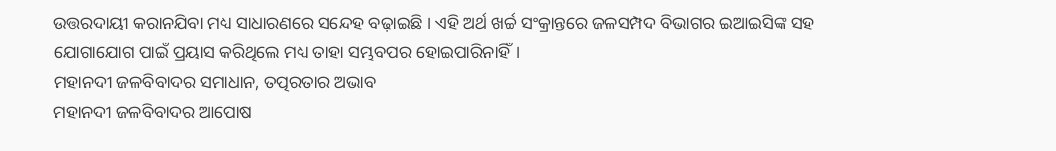ଉତ୍ତରଦାୟୀ କରାନଯିବା ମଧ୍ୟ ସାଧାରଣରେ ସନ୍ଦେହ ବଢ଼ାଇଛି । ଏହି ଅର୍ଥ ଖର୍ଚ୍ଚ ସଂକ୍ରାନ୍ତରେ ଜଳସମ୍ପଦ ବିଭାଗର ଇଆଇସିଙ୍କ ସହ ଯୋଗାଯୋଗ ପାଇଁ ପ୍ରୟାସ କରିଥିଲେ ମଧ୍ୟ ତାହା ସମ୍ଭବପର ହୋଇପାରିନାହିଁ।
ମହାନଦୀ ଜଳବିବାଦର ସମାଧାନ, ତତ୍ପରତାର ଅଭାବ
ମହାନଦୀ ଜଳବିବାଦର ଆପୋଷ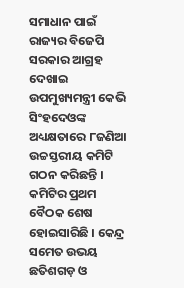ସମାଧାନ ପାଇଁ ରାଜ୍ୟର ବିଜେପି ସରକାର ଆଗ୍ରହ ଦେଖାଇ ଉପମୁଖ୍ୟମନ୍ତ୍ରୀ କେଭି ସିଂହଦେଓଙ୍କ ଅଧ୍ୟକ୍ଷତାରେ ୮ଜଣିଆ ଉଚ୍ଚସ୍ତରୀୟ କମିଟି ଗଠନ କରିଛନ୍ତି । କମିଟିର ପ୍ରଥମ ବୈଠକ ଶେଷ ହୋଇସାରିଛି । କେନ୍ଦ୍ର ସମେତ ଉଭୟ ଛତିଶଗଡ଼ ଓ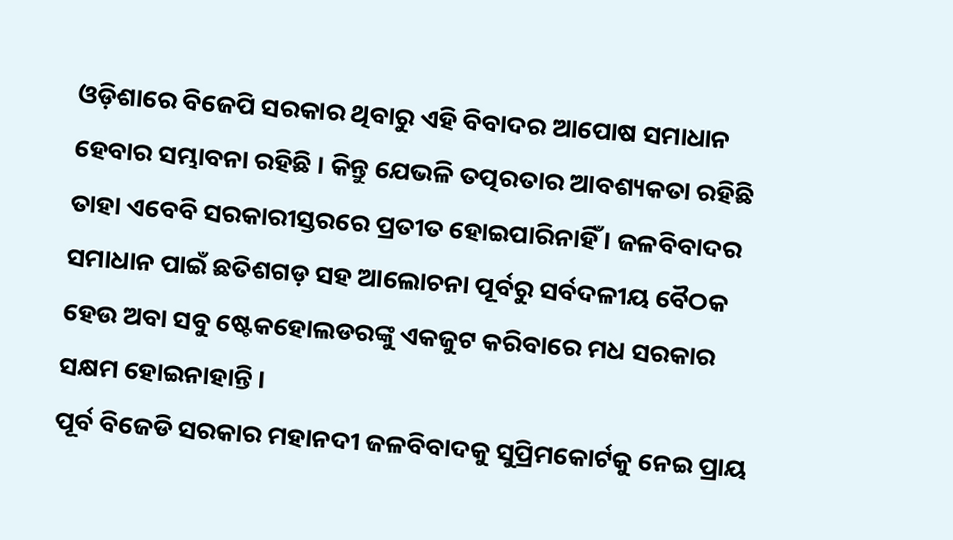ଓଡ଼ିଶାରେ ବିଜେପି ସରକାର ଥିବାରୁ ଏହି ବିବାଦର ଆପୋଷ ସମାଧାନ ହେବାର ସମ୍ଭାବନା ରହିଛି । କିନ୍ତୁ ଯେଭଳି ତତ୍ପରତାର ଆବଶ୍ୟକତା ରହିଛି ତାହା ଏବେବି ସରକାରୀସ୍ତରରେ ପ୍ରତୀତ ହୋଇପାରିନାହିଁ । ଜଳବିବାଦର ସମାଧାନ ପାଇଁ ଛତିଶଗଡ଼ ସହ ଆଲୋଚନା ପୂର୍ବରୁ ସର୍ବଦଳୀୟ ବୈଠକ ହେଉ ଅବା ସବୁ ଷ୍ଟେକହୋଲଡରଙ୍କୁ ଏକଜୁଟ କରିବାରେ ମଧ ସରକାର ସକ୍ଷମ ହୋଇନାହାନ୍ତି ।
ପୂର୍ବ ବିଜେଡି ସରକାର ମହାନଦୀ ଜଳବିବାଦକୁ ସୁପ୍ରିମକୋର୍ଟକୁ ନେଇ ପ୍ରାୟ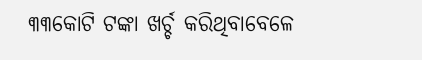୩୩କୋଟି ଟଙ୍କା ଖର୍ଚ୍ଚ କରିଥିବାବେଳେ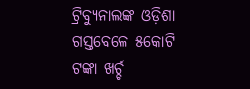ଟ୍ରିବ୍ୟୁନାଲଙ୍କ ଓଡ଼ିଶା ଗସ୍ତବେଳେ ୫କୋଟି ଟଙ୍କା ଖର୍ଚ୍ଚ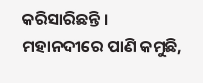କରିସାରିଛନ୍ତି । ମହାନଦୀରେ ପାଣି କମୁଛି,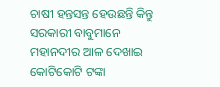ଚାଷୀ ହନ୍ତସନ୍ତ ହେଉଛନ୍ତି କିନ୍ତୁ ସରକାରୀ ବାବୁମାନେ ମହାନଦୀର ଆଳ ଦେଖାଇ କୋଟିକୋଟି ଟଙ୍କା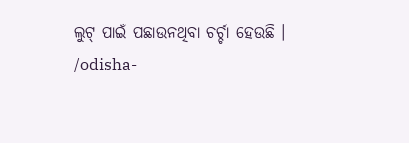ଲୁଟ୍ ପାଇଁ ପଛାଉନଥିବା ଚର୍ଚ୍ଚା ହେଉଛି ।
/odisha-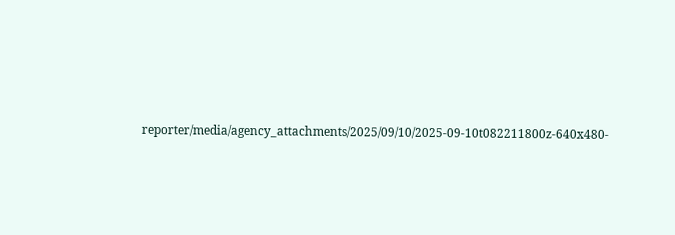reporter/media/agency_attachments/2025/09/10/2025-09-10t082211800z-640x480-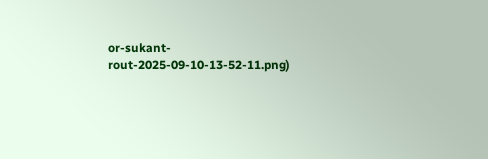or-sukant-rout-2025-09-10-13-52-11.png)